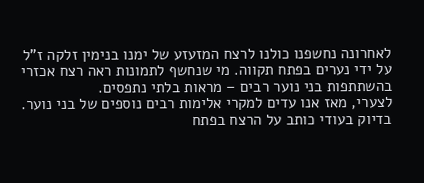לאחרונה נחשפנו כולנו לרצח המזעזע של ימנו בנימין זלקה ז"ל על ידי נערים בפתח תקווה. מי שנחשף לתמונות ראה רצח אכזרי בהשתתפות בני נוער רבים – מראות בלתי נתפסים.
לצערי, מאז אנו עדים למקרי אלימות רבים נוספים של בני נוער. בדיוק בעודי כותב על הרצח בפתח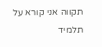תקווה אני קורא על תלמיד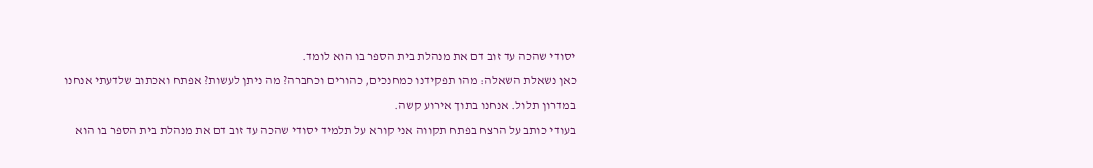יסודי שהכה עד זוב דם את מנהלת בית הספר בו הוא לומד.
כאן נשאלת השאלה: מהו תפקידנו כמחנכים, כהורים וכחברה? מה ניתן לעשות? אפתח ואכתוב שלדעתי אנחנו במדרון תלול. אנחנו בתוך אירוע קשה.
בעודי כותב על הרצח בפתח תקווה אני קורא על תלמיד יסודי שהכה עד זוב דם את מנהלת בית הספר בו הוא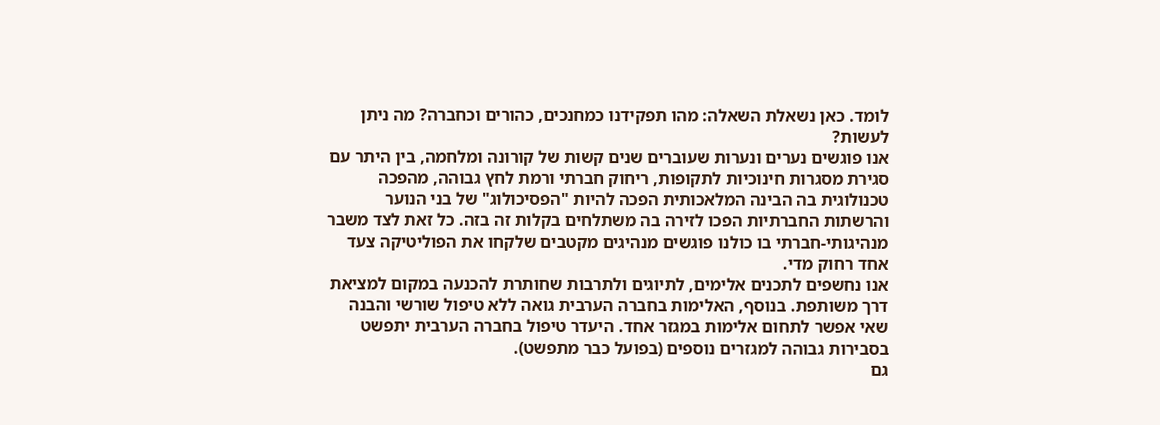לומד. כאן נשאלת השאלה: מהו תפקידנו כמחנכים, כהורים וכחברה? מה ניתן לעשות?
אנו פוגשים נערים ונערות שעוברים שנים קשות של קורונה ומלחמה, בין היתר עם סגירת מסגרות חינוכיות לתקופות, ריחוק חברתי ורמת לחץ גבוהה, מהפכה טכנולוגית בה הבינה המלאכותית הפכה להיות "הפסיכולוג" של בני הנוער והרשתות החברתיות הפכו לזירה בה משתלחים בקלות זה בזה. כל זאת לצד משבר מנהיגותי-חברתי בו כולנו פוגשים מנהיגים מקטבים שלקחו את הפוליטיקה צעד אחד רחוק מדי.
אנו נחשפים לתכנים אלימים, לתיוגים ולתרבות שחותרת להכנעה במקום למציאת דרך משותפת. בנוסף, האלימות בחברה הערבית גואה ללא טיפול שורשי והבנה שאי אפשר לתחום אלימות במגזר אחד. היעדר טיפול בחברה הערבית יתפשט בסבירות גבוהה למגזרים נוספים (בפועל כבר מתפשט).
גם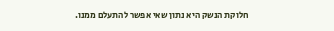חלוקת הנשק היא נתון שאי אפשר להתעלם ממנו.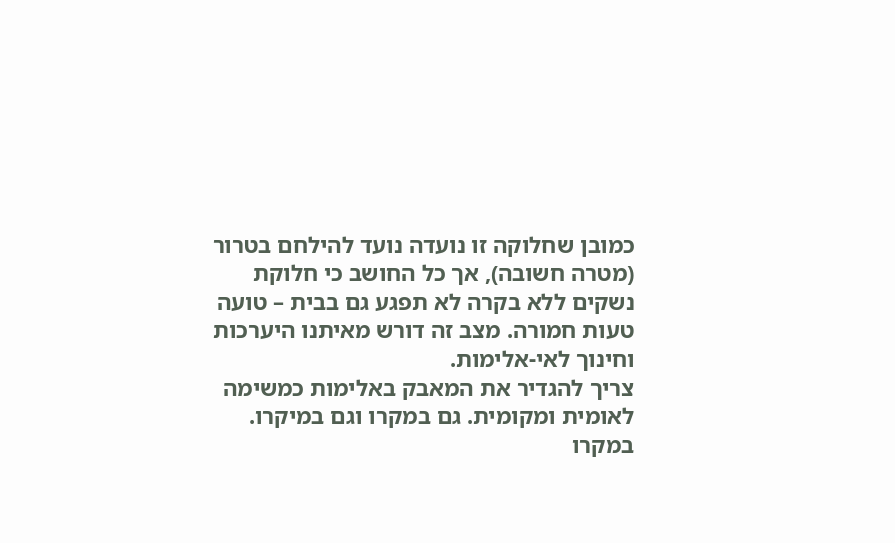כמובן שחלוקה זו נועדה נועד להילחם בטרור (מטרה חשובה), אך כל החושב כי חלוקת נשקים ללא בקרה לא תפגע גם בבית – טועה טעות חמורה. מצב זה דורש מאיתנו היערכות וחינוך לאי-אלימות.
צריך להגדיר את המאבק באלימות כמשימה לאומית ומקומית. גם במקרו וגם במיקרו.
במקרו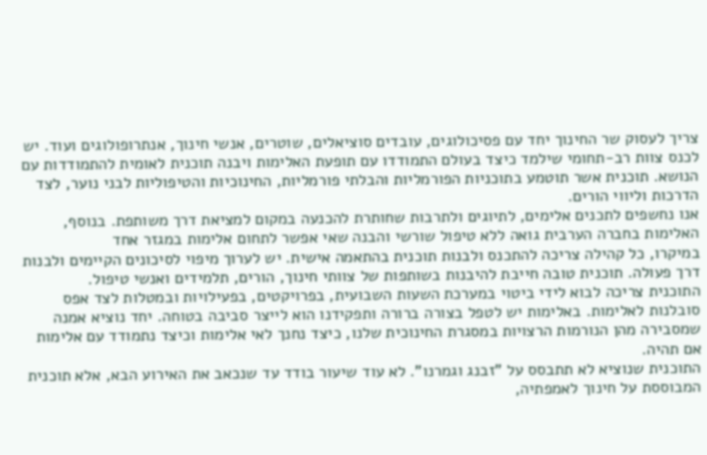צריך לעסוק שר החינוך יחד עם פסיכולוגים, עובדים סוציאלים, שוטרים, אנשי חינוך, אנתרופולוגים ועוד. יש לכנס צוות רב-תחומי שילמד כיצד בעולם התמודדו עם תופעת האלימות ויבנה תוכנית לאומית להתמודדות עם הנושא. תוכנית אשר תוטמע בתוכניות הפורמליות והבלתי פורמליות, החינוכיות והטיפוליות לבני נוער, לצד הדרכות וליווי הורים.
אנו נחשפים לתכנים אלימים, לתיוגים ולתרבות שחותרת להכנעה במקום למציאת דרך משותפת. בנוסף, האלימות בחברה הערבית גואה ללא טיפול שורשי והבנה שאי אפשר לתחום אלימות במגזר אחד
במיקרו, כל קהילה צריכה להתכנס ולבנות תוכנית בהתאמה אישית. יש לערוך מיפוי לסיכונים הקיימים ולבנות דרך פעולה. תוכנית טובה חייבת להיבנות בשותפות של צוותי חינוך, הורים, תלמידים ואנשי טיפול.
התוכנית צריכה לבוא לידי ביטוי במערכת השעות השבועית, בפרויקטים, בפעילויות ובמטלות לצד אפס סובלנות לאלימות. באלימות יש לטפל בצורה ברורה ותפקידנו הוא לייצר סביבה בטוחה. יחד נוציא אמנה שמסבירה מהן הנורמות הרצויות במסגרת החינוכית שלנו, כיצד נחנך לאי אלימות וכיצד נתמודד עם אלימות אם תהיה.
התוכנית שנוציא לא תתבסס על "זבנג וגמרנו". לא עוד שיעור בודד עד שנכאב את האירוע הבא, אלא תוכנית המבוססת על חינוך לאמפתיה,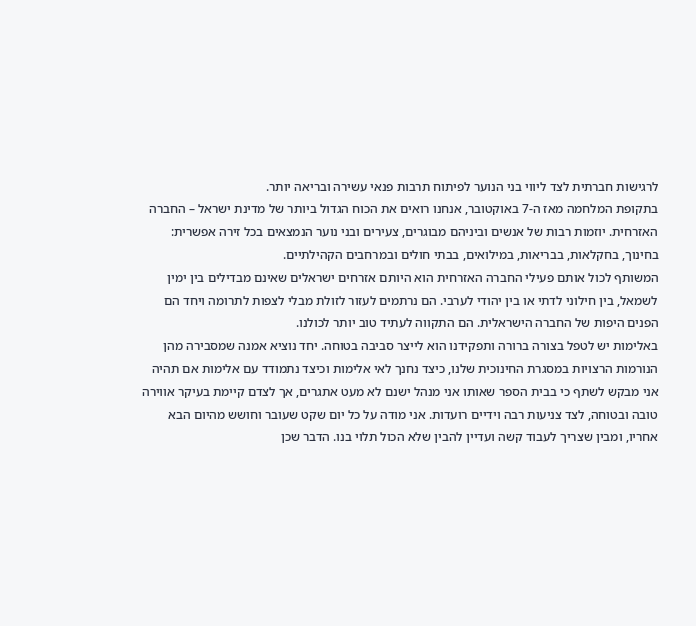לרגישות חברתית לצד ליווי בני הנוער לפיתוח תרבות פנאי עשירה ובריאה יותר.
בתקופת המלחמה מאז ה-7 באוקטובר, אנחנו רואים את הכוח הגדול ביותר של מדינת ישראל – החברה האזרחית. יוזמות רבות של אנשים וביניהם מבוגרים, צעירים ובני נוער הנמצאים בכל זירה אפשרית: בחינוך, בחקלאות, בבריאות, במילואים, בבתי חולים ובמרחבים הקהילתיים.
המשותף לכול אותם פעילי החברה האזרחית הוא היותם אזרחים ישראלים שאינם מבדילים בין ימין לשמאל, בין חילוני לדתי או בין יהודי לערבי. הם נרתמים לעזור לזולת מבלי לצפות לתרומה ויחד הם הפנים היפות של החברה הישראלית. הם התקווה לעתיד טוב יותר לכולנו.
באלימות יש לטפל בצורה ברורה ותפקידנו הוא לייצר סביבה בטוחה. יחד נוציא אמנה שמסבירה מהן הנורמות הרצויות במסגרת החינוכית שלנו, כיצד נחנך לאי אלימות וכיצד נתמודד עם אלימות אם תהיה
אני מבקש לשתף כי בבית הספר שאותו אני מנהל ישנם לא מעט אתגרים, אך לצדם קיימת בעיקר אווירה טובה ובטוחה, לצד צניעות רבה וידיים רועדות. אני מודה על כל יום שקט שעובר וחושש מהיום הבא אחריו, ומבין שצריך לעבוד קשה ועדיין להבין שלא הכול תלוי בנו. הדבר שכן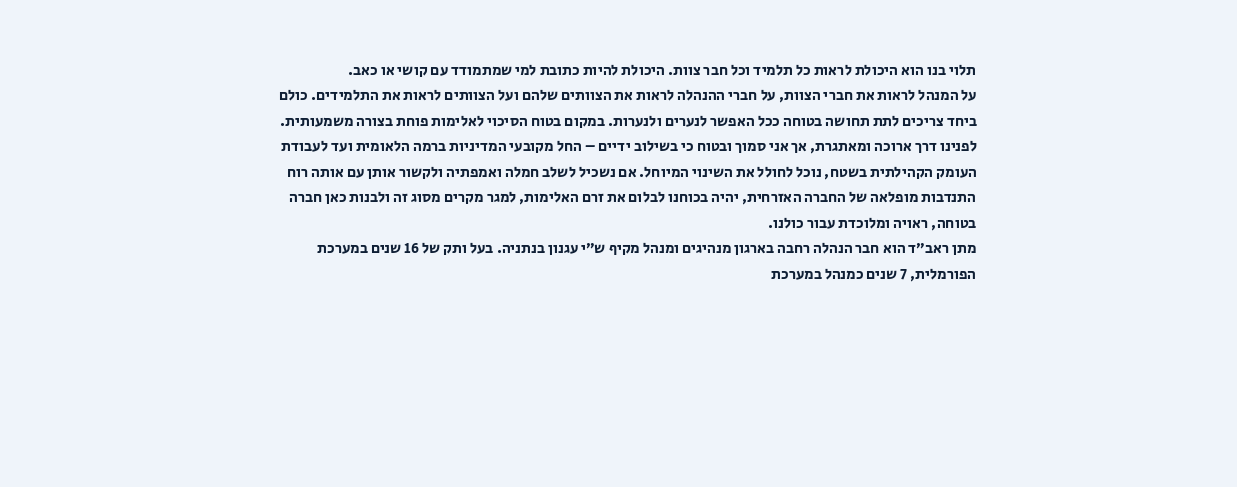תלוי בנו הוא היכולת לראות כל תלמיד וכל חבר צוות. היכולת להיות כתובת למי שמתמודד עם קושי או כאב.
על המנהל לראות את חברי הצוות, על חברי ההנהלה לראות את הצוותים שלהם ועל הצוותים לראות את התלמידים. כולם ביחד צריכים לתת תחושה בטוחה ככל האפשר לנערים ולנערות. במקום בטוח הסיכוי לאלימות פוחת בצורה משמעותית.
לפנינו דרך ארוכה ומאתגרת, אך אני סמוך ובטוח כי בשילוב ידיים – החל מקובעי המדיניות ברמה הלאומית ועד לעבודת העומק הקהילתית בשטח, נוכל לחולל את השינוי המיוחל. אם נשכיל לשלב חמלה ואמפתיה ולקשור אותן עם אותה רוח התנדבות מופלאה של החברה האזרחית, יהיה בכוחנו לבלום את זרם האלימות, למגר מקרים מסוג זה ולבנות כאן חברה בטוחה, ראויה ומלוכדת עבור כולנו.
מתן ראב״ד הוא חבר הנהלה רחבה בארגון מנהיגים ומנהל מקיף ש״י עגנון בנתניה. בעל ותק של 16 שנים במערכת הפורמלית, 7 שנים כמנהל במערכת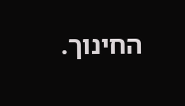החינוך.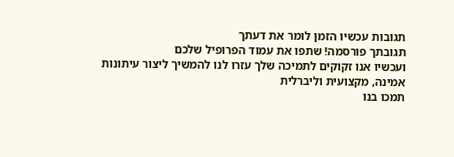תגובות עכשיו הזמן לומר את דעתך
תגובתך פורסמה! שתפו את עמוד הפרופיל שלכם
ועכשיו אנו זקוקים לתמיכה שלך עזרו לנו להמשיך ליצור עיתונות אמינה, מקצועית וליברלית
תמכו בנו